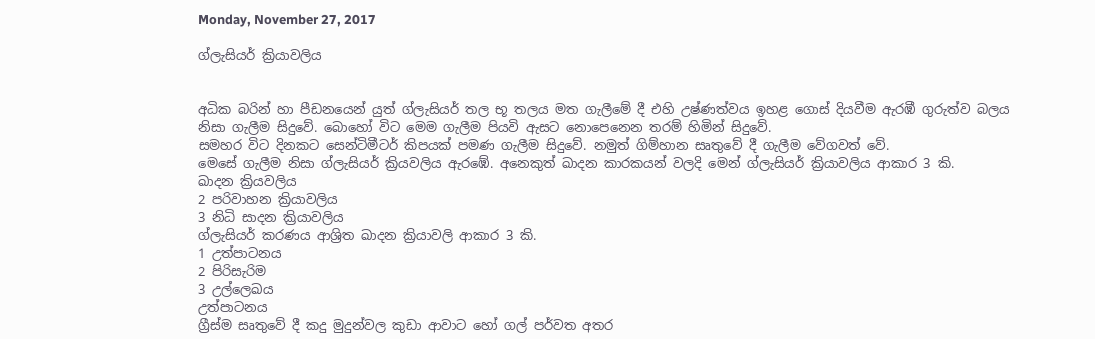Monday, November 27, 2017

ග්ලැසියර් ක්‍රියාවලිය


අධික බරින් හා පීඩනයෙන් යුත් ග්ලැසියර් තල භූ තලය මත ගැලීමේ දී එහි උෂ්ණත්වය ඉහළ ගොස් දියවීම ඇරඹී ගුරුත්ව බලය නිසා ගැලීම සිදුවේ. බොහෝ විට මෙම ගැලීම පියවි ඇසට නොපෙනෙන තරම් හිමින් සිදුවේ.
සමහර විට දිනකට සෙන්ටිමීටර් කිපයක් පමණ ගැලීම සිදුවේ. නමුත් ගිම්හාන සෘතුවේ දී ගැලීම වේගවත් වේ.
මෙසේ ගැලීම නිසා ග්ලැසියර් ක්‍රියවලිය ඇරඹේ. අනෙකුත් ඛාදන කාරකයන් වලදි මෙන් ග්ලැසියර් ක්‍රියාවලිය ආකාර 3 කි.
ඛාදන ක්‍රියවලිය
2 පරිවාහන ක්‍රියාවලිය
3 නිධි සාදන ක්‍රියාවලිය
ග්ලැසියර් කරණය ආශ්‍රිත ඛාදන ක්‍රියාවලි ආකාර 3 කි.
1 උත්පාටනය
2 පිරිසැරිම
3 උල්ලෙඛය
උත්පාටනය
ග්‍රීස්ම සෘතුවේ දී කදු මුදුන්වල කුඩා ආවාට හෝ ගල් පර්වත අතර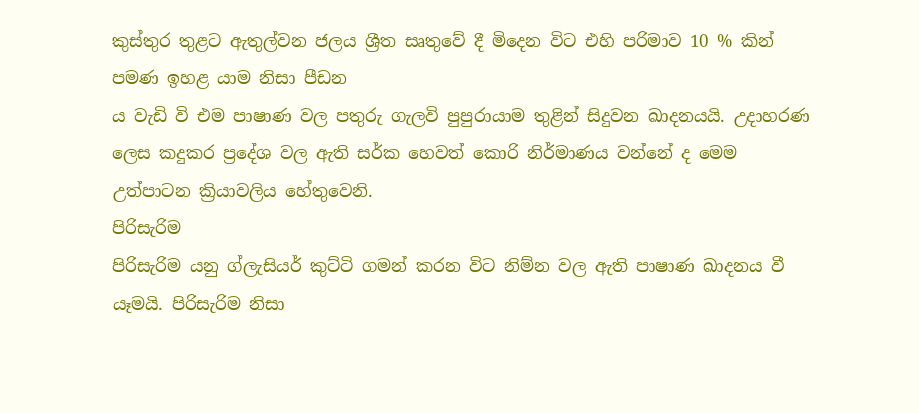කුස්තුර තුළට ඇතුල්වන ජලය ශ්‍රීත සෘතුවේ දී මිදෙන විට එහි පරිමාව 10 % කින් පමණ ඉහළ යාම නිසා පීඩන
ය වැඩි වි එම පාෂාණ වල පතුරු ගැලවි පුපුරායාම තුළින් සිදුවන ඛාදනයයි. උදාහරණ ලෙස කදුකර ප්‍රදේශ වල ඇති සර්ක හෙවත් කොරි නිර්මාණය වන්නේ ද මෙම උත්පාටන ක්‍රියාවලිය හේතුවෙනි.
පිරිසැරිම
පිරිසැරිම යනු ග්ලැසියර් කුට්ටි ගමන් කරන විට නිම්න වල ඇති පාෂාණ ඛාදනය වී යෑමයි. පිරිසැරිම නිසා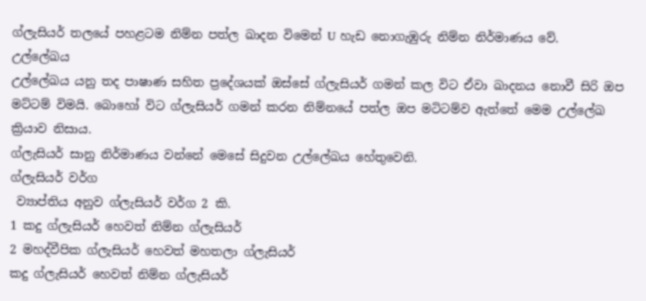ග්ලැසියර් තලයේ පහළටම නිම්න පත්ල ඛාදන විමෙන් U හැඩ නොගැඹුරු නිම්න නිර්මාණය වේ.
උල්ලේඛය
උල්ලේඛය යනු තද පාෂාණ සහිත ප්‍රදේශයක් ඔස්සේ ග්ලැසියර් ගමන් කල විට ඒවා ඛාදනය නොවී සිරි ඔප මට්ටම් විමයි. බොහෝ විට ග්ලැසියර් ගමන් කරන නිම්නයේ පත්ල ඔප මටිටම්ව ඇත්තේ මෙම උල්ලේඛ ක්‍රියාව නිසාය.
ග්ලැසියර් සානු නිර්මාණය වන්නේ මෙසේ සිදුවන උල්ලේඛය හේතුවෙනි.
ග්ලැසියර් වර්ග
 ව්‍යාප්තිය අනුව ග්ලැසියර් වර්ග 2 කි.
1 කදු ග්ලැසියර් හෙවත් නිම්න ග්ලැසියර්
2 මහද්වීපික ග්ලැසියර් හෙවත් මහතලා ග්ලැසියර්
කදු ග්ලැසියර් හෙවත් නිම්න ග්ලැසියර්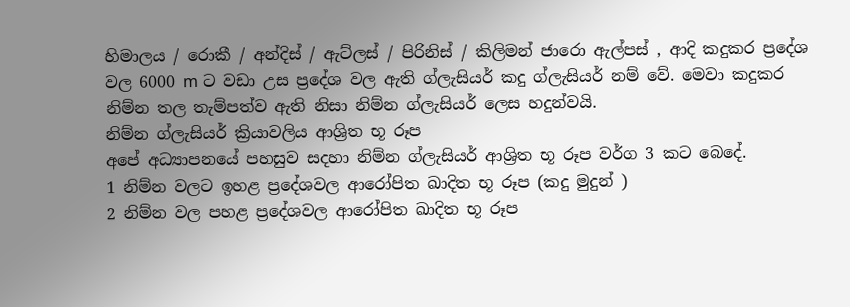හිමාලය / රොකී / අන්දිස් / ඇට්ලස් / පිරිනිස් / කිලිමන් ජාරො ඇල්පස් , ආදි කදුකර ප්‍රදේශ වල 6000 m ට වඩා උස ප්‍රදේශ වල ඇති ග්ලැසියර් කදු ග්ලැසියර් නම් වේ. මෙවා කදුකර නිම්න තල තැම්පත්ව ඇති නිසා නිම්න ග්ලැසියර් ලෙස හදුන්වයි.
නිම්න ග්ලැසියර් ක්‍රියාවලිය ආශ්‍රිත භූ රූප
අපේ අධ්‍යාපනයේ පහසුව සදහා නිම්න ග්ලැසියර් ආශ්‍රිත භූ රූප වර්ග 3 කට බෙදේ.
1 නිම්න වලට ඉහළ ප්‍රදේශවල ආරෝපිත ඛාදිත භූ රූප (කදු මුදුන් )
2 නිම්න වල පහළ ප්‍රදේශවල ආරෝපිත ඛාදිත භූ රූප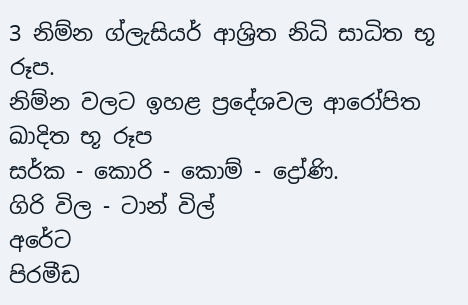3 නිම්න ග්ලැසියර් ආශ්‍රිත නිධි සාධිත භූ රූප.
නිම්න වලට ඉහළ ප්‍රදේශවල ආරෝපිත ඛාදිත භූ රූප
සර්ක - කොරි - කොම් - ද්‍රෝණි.
ගිරි විල - ටාන් විල්
අරේට
පිරමීඩ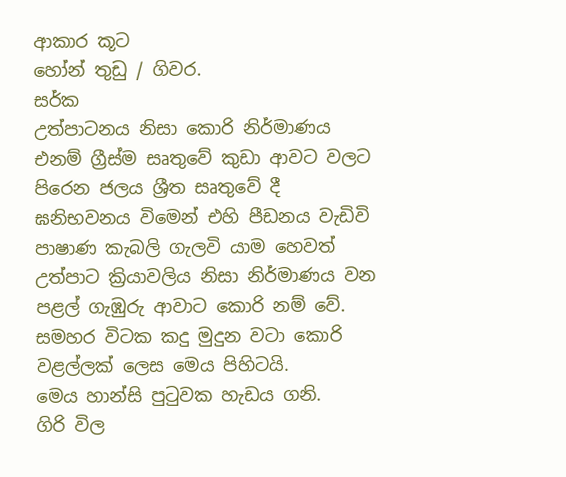ආකාර කූට
හෝන් තුඩු / ගිවර.
සර්ක
උත්පාටනය නිසා කොරි නිර්මාණය එනම් ග්‍රීස්ම සෘතුවේ කුඩා ආවට වලට පිරෙන ජලය ශ්‍රීත සෘතුවේ දී ඝනිභවනය විමෙන් එහි පීඩනය වැඩිවි පාෂාණ කැබලි ගැලවි යාම හෙවත් උත්පාට ක්‍රියාවලිය නිසා නිර්මාණය වන පළල් ගැඹුරු ආවාට කොරි නම් වේ.
සමහර විටක කදු මුදුන වටා කොරි වළල්ලක් ලෙස මෙය පිහිටයි.
මෙය හාන්සි පුටුවක හැඩය ගනි.
ගිරි විල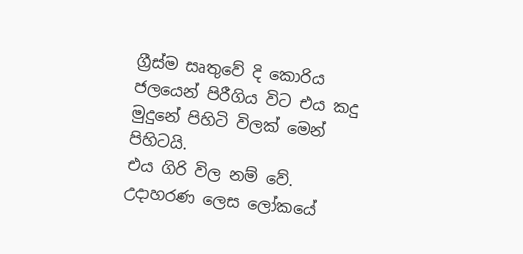ග්‍රීස්ම සෘතුවේ දි කොරිය ජලයෙන් පිරීගිය විට එය කදු මුදුනේ පිහිටි විලක් මෙන් පිහිටයි.
එය ගිරි විල නම් වේ. උදාහරණ ලෙස ලෝකයේ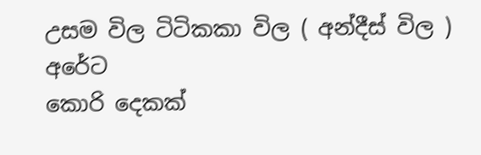උසම විල ටිටිකකා විල ( අන්දීස් විල )
අරේට
කොරි දෙකක්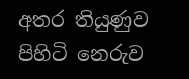අතර තියුණුව පිහිටි නෙරුව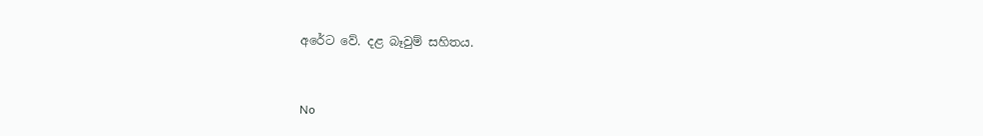අරේට වේ. දළ බෑවුම් සහිතය.


No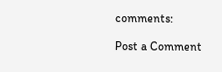comments:

Post a Comment